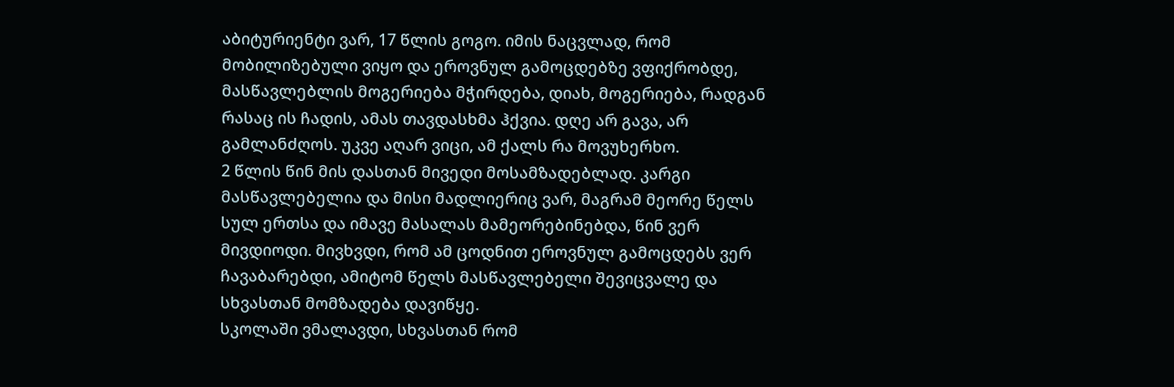აბიტურიენტი ვარ, 17 წლის გოგო. იმის ნაცვლად, რომ მობილიზებული ვიყო და ეროვნულ გამოცდებზე ვფიქრობდე, მასწავლებლის მოგერიება მჭირდება, დიახ, მოგერიება, რადგან რასაც ის ჩადის, ამას თავდასხმა ჰქვია. დღე არ გავა, არ გამლანძღოს. უკვე აღარ ვიცი, ამ ქალს რა მოვუხერხო.
2 წლის წინ მის დასთან მივედი მოსამზადებლად. კარგი მასწავლებელია და მისი მადლიერიც ვარ, მაგრამ მეორე წელს სულ ერთსა და იმავე მასალას მამეორებინებდა, წინ ვერ მივდიოდი. მივხვდი, რომ ამ ცოდნით ეროვნულ გამოცდებს ვერ ჩავაბარებდი, ამიტომ წელს მასწავლებელი შევიცვალე და სხვასთან მომზადება დავიწყე.
სკოლაში ვმალავდი, სხვასთან რომ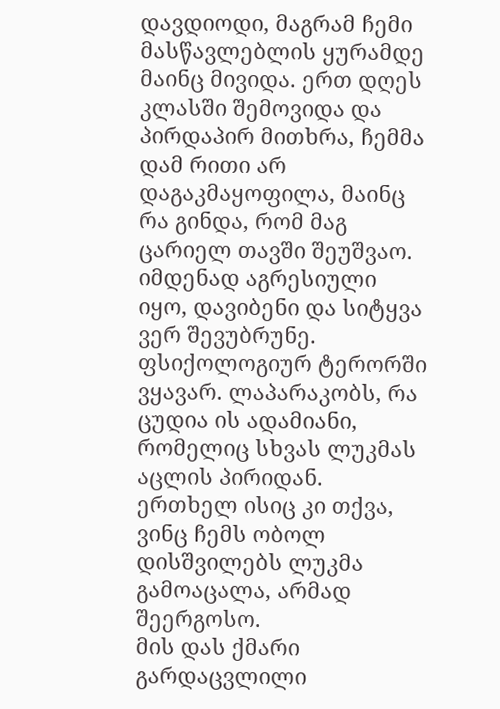დავდიოდი, მაგრამ ჩემი მასწავლებლის ყურამდე მაინც მივიდა. ერთ დღეს კლასში შემოვიდა და პირდაპირ მითხრა, ჩემმა დამ რითი არ დაგაკმაყოფილა, მაინც რა გინდა, რომ მაგ ცარიელ თავში შეუშვაო. იმდენად აგრესიული იყო, დავიბენი და სიტყვა ვერ შევუბრუნე.
ფსიქოლოგიურ ტერორში ვყავარ. ლაპარაკობს, რა ცუდია ის ადამიანი, რომელიც სხვას ლუკმას აცლის პირიდან. ერთხელ ისიც კი თქვა, ვინც ჩემს ობოლ დისშვილებს ლუკმა გამოაცალა, არმად შეერგოსო.
მის დას ქმარი გარდაცვლილი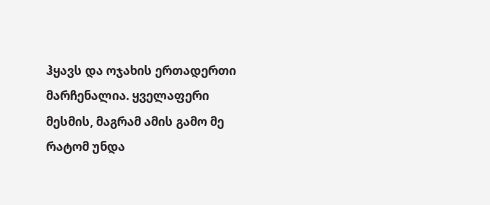ჰყავს და ოჯახის ერთადერთი მარჩენალია. ყველაფერი მესმის, მაგრამ ამის გამო მე რატომ უნდა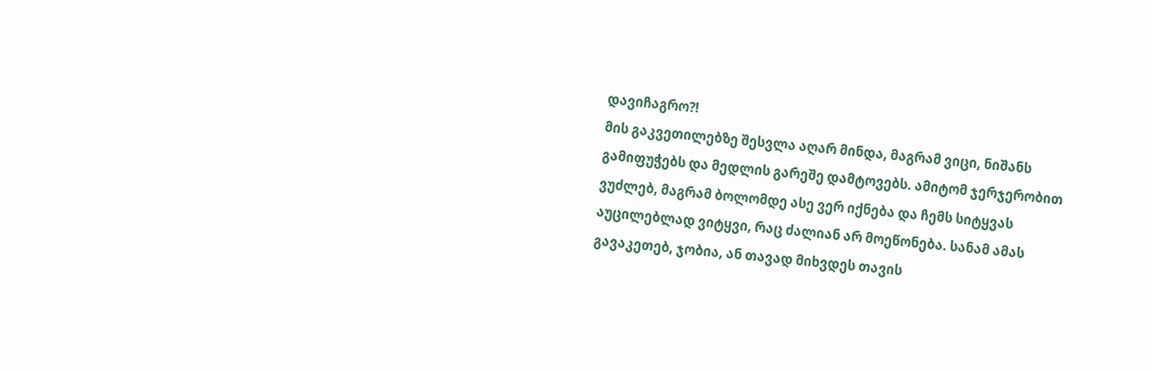დავიჩაგრო?!
მის გაკვეთილებზე შესვლა აღარ მინდა, მაგრამ ვიცი, ნიშანს გამიფუჭებს და მედლის გარეშე დამტოვებს. ამიტომ ჯერჯერობით ვუძლებ, მაგრამ ბოლომდე ასე ვერ იქნება და ჩემს სიტყვას აუცილებლად ვიტყვი, რაც ძალიან არ მოეწონება. სანამ ამას გავაკეთებ, ჯობია, ან თავად მიხვდეს თავის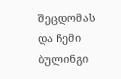შეცდომას და ჩემი ბულინგი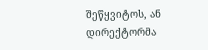შეწყვიტოს, ან დირექტორმა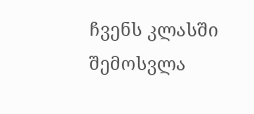ჩვენს კლასში შემოსვლა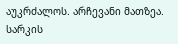აუკრძალოს. არჩევანი მათზეა.
სარკის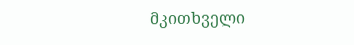მკითხველი